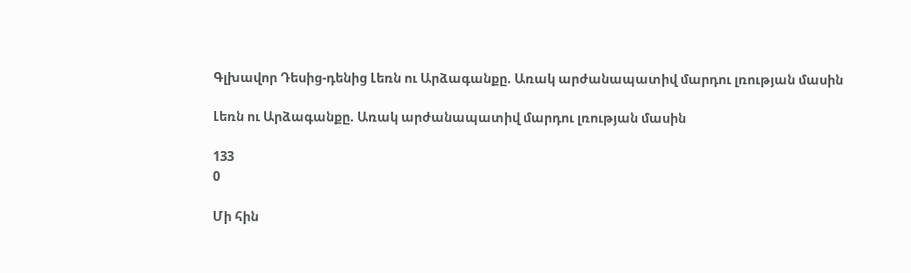Գլխավոր Դեսից-դենից Լեռն ու Արձագանքը. Առակ արժանապատիվ մարդու լռության մասին

Լեռն ու Արձագանքը. Առակ արժանապատիվ մարդու լռության մասին

133
0

Մի հին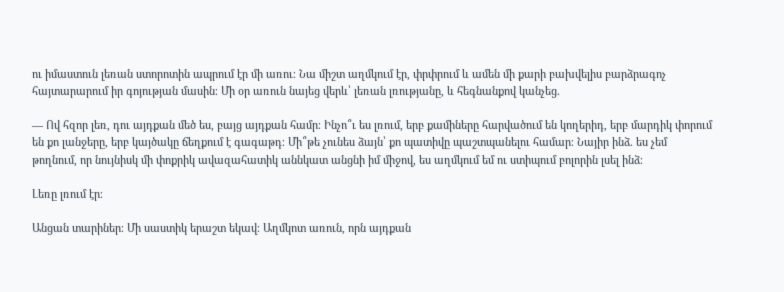ու իմաստուն լեռան ստորոտին ապրում էր մի առու։ Նա միշտ աղմկում էր, փրփրում և ամեն մի քարի բախվելիս բարձրագոչ հայտարարում իր գոյության մասին։ Մի օր առուն նայեց վերև՝ լեռան լռությանը, և հեգնանքով կանչեց.

— Ով հզոր լեռ, դու այդքան մեծ ես, բայց այդքան համր։ Ինչո՞ւ ես լռում, երբ քամիները հարվածում են կողերիդ, երբ մարդիկ փորում են քո լանջերը, երբ կայծակը ճեղքում է գագաթդ։ Մի՞թե չունես ձայն՝ քո պատիվը պաշտպանելու համար։ Նայիր ինձ. ես չեմ թողնում, որ նույնիսկ մի փոքրիկ ավազահատիկ աննկատ անցնի իմ միջով, ես աղմկում եմ ու ստիպում բոլորին լսել ինձ։

Լեռը լռում էր։

Անցան տարիներ։ Մի սաստիկ երաշտ եկավ։ Աղմկոտ առուն, որն այդքան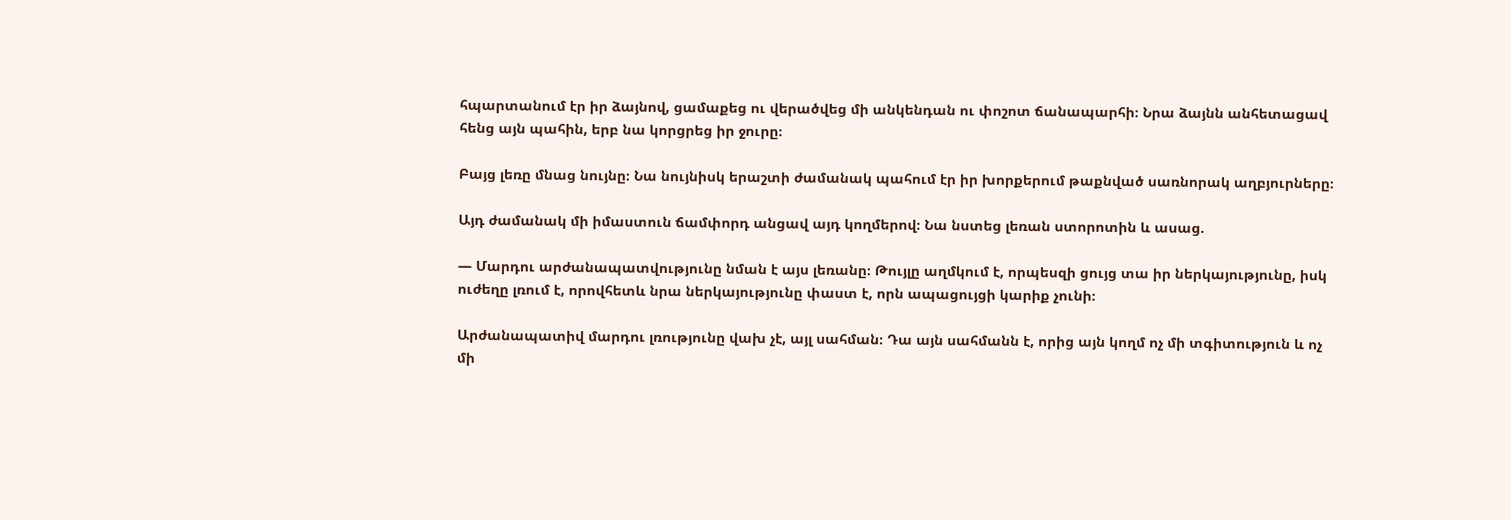հպարտանում էր իր ձայնով, ցամաքեց ու վերածվեց մի անկենդան ու փոշոտ ճանապարհի։ Նրա ձայնն անհետացավ հենց այն պահին, երբ նա կորցրեց իր ջուրը։

Բայց լեռը մնաց նույնը։ Նա նույնիսկ երաշտի ժամանակ պահում էր իր խորքերում թաքնված սառնորակ աղբյուրները։

Այդ ժամանակ մի իմաստուն ճամփորդ անցավ այդ կողմերով։ Նա նստեց լեռան ստորոտին և ասաց.

— Մարդու արժանապատվությունը նման է այս լեռանը։ Թույլը աղմկում է, որպեսզի ցույց տա իր ներկայությունը, իսկ ուժեղը լռում է, որովհետև նրա ներկայությունը փաստ է, որն ապացույցի կարիք չունի։

Արժանապատիվ մարդու լռությունը վախ չէ, այլ սահման։ Դա այն սահմանն է, որից այն կողմ ոչ մի տգիտություն և ոչ մի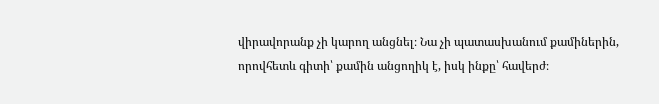վիրավորանք չի կարող անցնել։ Նա չի պատասխանում քամիներին, որովհետև գիտի՝ քամին անցողիկ է, իսկ ինքը՝ հավերժ։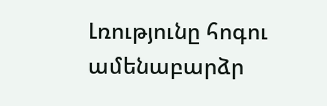Լռությունը հոգու ամենաբարձր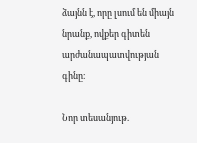ձայնն է, որը լսում են միայն նրանք, ովքեր գիտեն արժանապատվության գինը։

Նոր տեսանյութ.